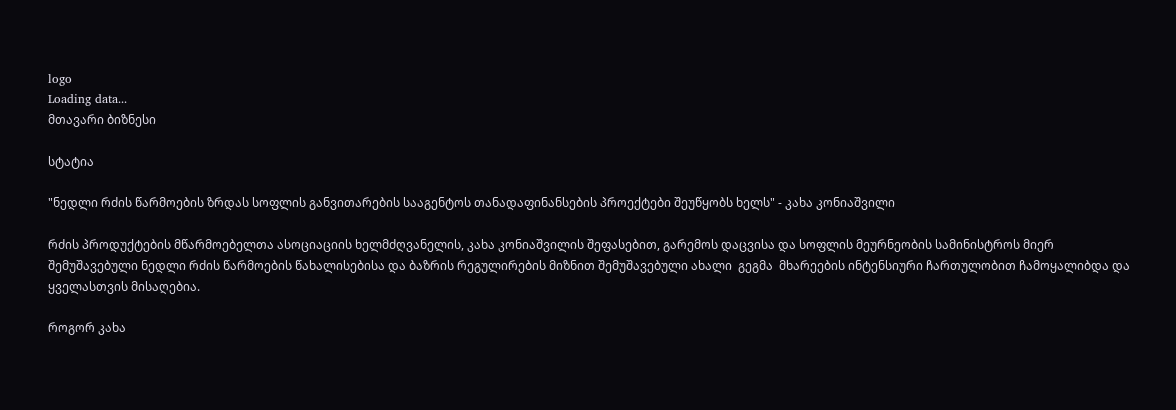logo
Loading data...
მთავარი ბიზნესი

სტატია

"ნედლი რძის წარმოების ზრდას სოფლის განვითარების სააგენტოს თანადაფინანსების პროექტები შეუწყობს ხელს" - კახა კონიაშვილი

რძის პროდუქტების მწარმოებელთა ასოციაციის ხელმძღვანელის, კახა კონიაშვილის შეფასებით, გარემოს დაცვისა და სოფლის მეურნეობის სამინისტროს მიერ შემუშავებული ნედლი რძის წარმოების წახალისებისა და ბაზრის რეგულირების მიზნით შემუშავებული ახალი  გეგმა  მხარეების ინტენსიური ჩართულობით ჩამოყალიბდა და ყველასთვის მისაღებია.

როგორ კახა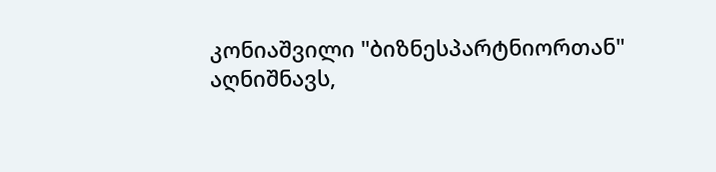კონიაშვილი "ბიზნესპარტნიორთან" აღნიშნავს,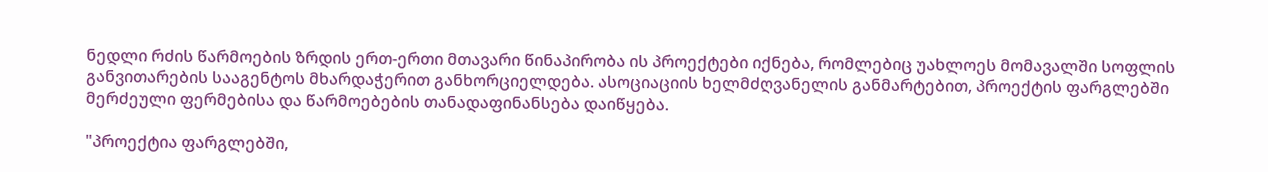ნედლი რძის წარმოების ზრდის ერთ-ერთი მთავარი წინაპირობა ის პროექტები იქნება, რომლებიც უახლოეს მომავალში სოფლის განვითარების სააგენტოს მხარდაჭერით განხორციელდება. ასოციაციის ხელმძღვანელის განმარტებით, პროექტის ფარგლებში მერძეული ფერმებისა და წარმოებების თანადაფინანსება დაიწყება.

"პროექტია ფარგლებში,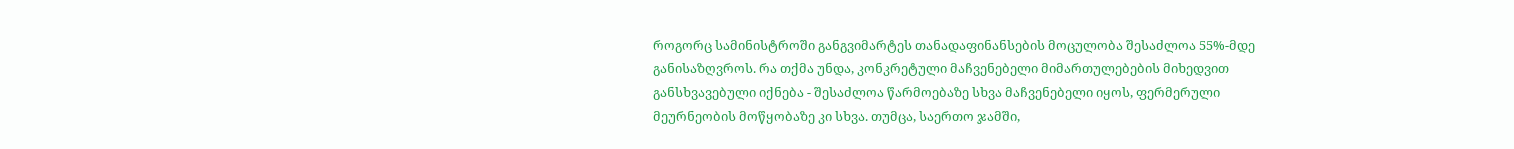როგორც სამინისტროში განგვიმარტეს თანადაფინანსების მოცულობა შესაძლოა 55%-მდე განისაზღვროს. რა თქმა უნდა, კონკრეტული მაჩვენებელი მიმართულებების მიხედვით განსხვავებული იქნება - შესაძლოა წარმოებაზე სხვა მაჩვენებელი იყოს, ფერმერული მეურნეობის მოწყობაზე კი სხვა. თუმცა, საერთო ჯამში,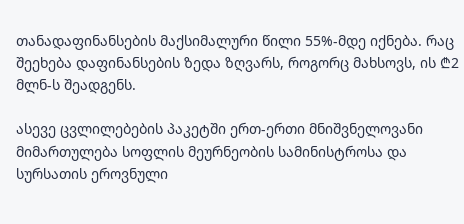თანადაფინანსების მაქსიმალური წილი 55%-მდე იქნება. რაც შეეხება დაფინანსების ზედა ზღვარს, როგორც მახსოვს, ის ₾2 მლნ-ს შეადგენს.

ასევე ცვლილებების პაკეტში ერთ-ერთი მნიშვნელოვანი მიმართულება სოფლის მეურნეობის სამინისტროსა და სურსათის ეროვნული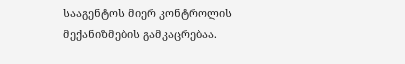სააგენტოს მიერ კონტროლის მექანიზმების გამკაცრებაა.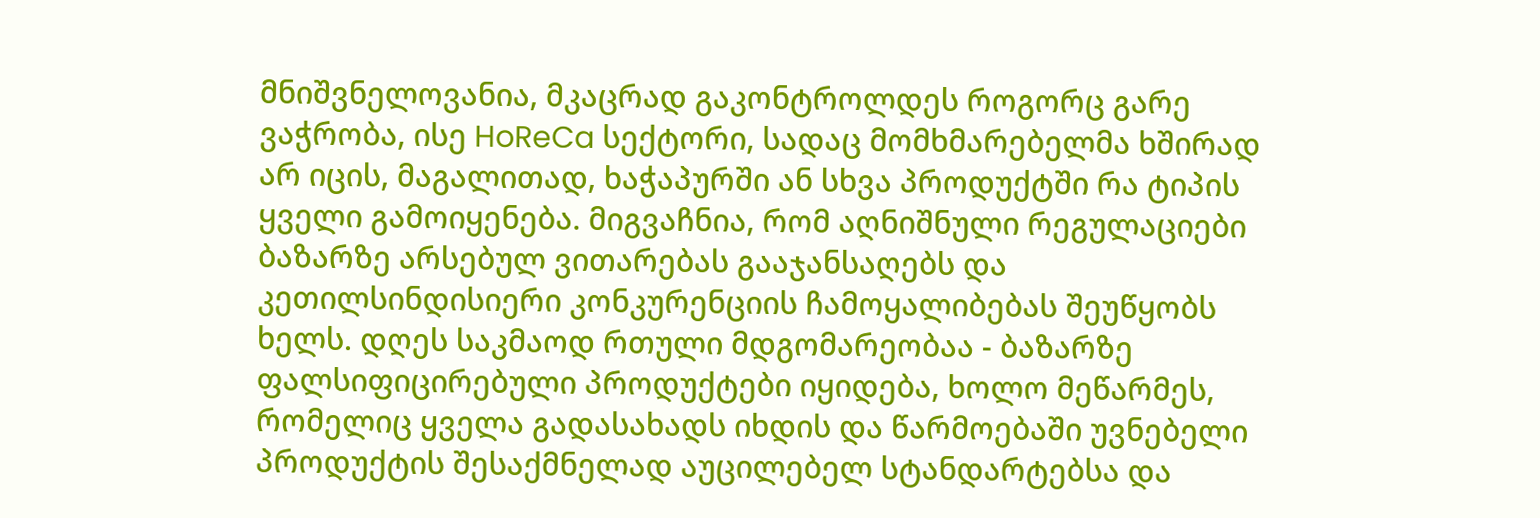მნიშვნელოვანია, მკაცრად გაკონტროლდეს როგორც გარე ვაჭრობა, ისე HoReCa სექტორი, სადაც მომხმარებელმა ხშირად არ იცის, მაგალითად, ხაჭაპურში ან სხვა პროდუქტში რა ტიპის ყველი გამოიყენება. მიგვაჩნია, რომ აღნიშნული რეგულაციები ბაზარზე არსებულ ვითარებას გააჯანსაღებს და კეთილსინდისიერი კონკურენციის ჩამოყალიბებას შეუწყობს ხელს. დღეს საკმაოდ რთული მდგომარეობაა - ბაზარზე ფალსიფიცირებული პროდუქტები იყიდება, ხოლო მეწარმეს, რომელიც ყველა გადასახადს იხდის და წარმოებაში უვნებელი პროდუქტის შესაქმნელად აუცილებელ სტანდარტებსა და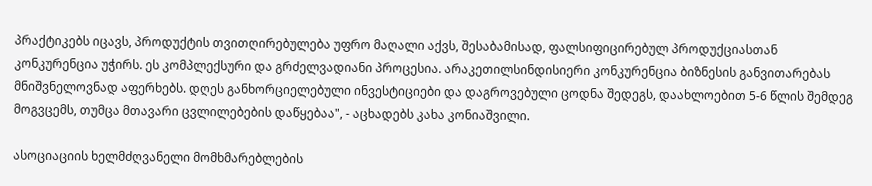პრაქტიკებს იცავს, პროდუქტის თვითღირებულება უფრო მაღალი აქვს, შესაბამისად, ფალსიფიცირებულ პროდუქციასთან კონკურენცია უჭირს. ეს კომპლექსური და გრძელვადიანი პროცესია. არაკეთილსინდისიერი კონკურენცია ბიზნესის განვითარებას მნიშვნელოვნად აფერხებს. დღეს განხორციელებული ინვესტიციები და დაგროვებული ცოდნა შედეგს, დაახლოებით 5-6 წლის შემდეგ მოგვცემს, თუმცა მთავარი ცვლილებების დაწყებაა", - აცხადებს კახა კონიაშვილი.

ასოციაციის ხელმძღვანელი მომხმარებლების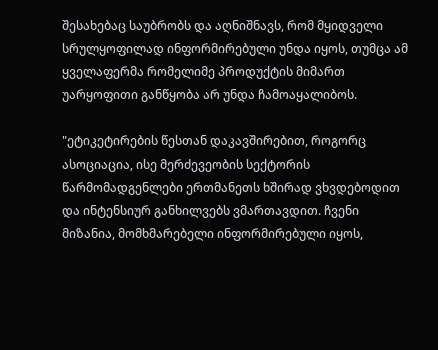შესახებაც საუბრობს და აღნიშნავს, რომ მყიდველი სრულყოფილად ინფორმირებული უნდა იყოს, თუმცა ამ ყველაფერმა რომელიმე პროდუქტის მიმართ უარყოფითი განწყობა არ უნდა ჩამოაყალიბოს.

"ეტიკეტირების წესთან დაკავშირებით, როგორც ასოციაცია, ისე მერძევეობის სექტორის წარმომადგენლები ერთმანეთს ხშირად ვხვდებოდით და ინტენსიურ განხილვებს ვმართავდით. ჩვენი მიზანია, მომხმარებელი ინფორმირებული იყოს,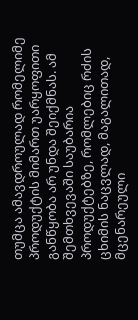თუმცა ამავდროულად რომელიმე პროდუქტის მიმართ უარყოფითი განწყობა არ უნდა შეიქმნას. ამ შემთხვევაში საუბარია პროდუქტებზე, რომლებიც რძის ცხიმის ნაცვლად, მაგალითად, მცენარეული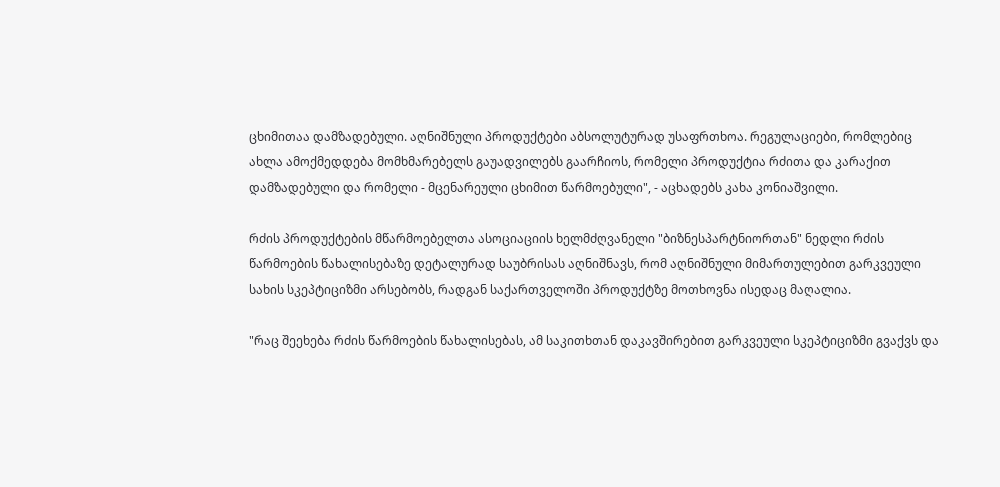ცხიმითაა დამზადებული. აღნიშნული პროდუქტები აბსოლუტურად უსაფრთხოა. რეგულაციები, რომლებიც ახლა ამოქმედდება მომხმარებელს გაუადვილებს გაარჩიოს, რომელი პროდუქტია რძითა და კარაქით დამზადებული და რომელი - მცენარეული ცხიმით წარმოებული", - აცხადებს კახა კონიაშვილი.

რძის პროდუქტების მწარმოებელთა ასოციაციის ხელმძღვანელი "ბიზნესპარტნიორთან" ნედლი რძის წარმოების წახალისებაზე დეტალურად საუბრისას აღნიშნავს, რომ აღნიშნული მიმართულებით გარკვეული სახის სკეპტიციზმი არსებობს, რადგან საქართველოში პროდუქტზე მოთხოვნა ისედაც მაღალია.

"რაც შეეხება რძის წარმოების წახალისებას, ამ საკითხთან დაკავშირებით გარკვეული სკეპტიციზმი გვაქვს და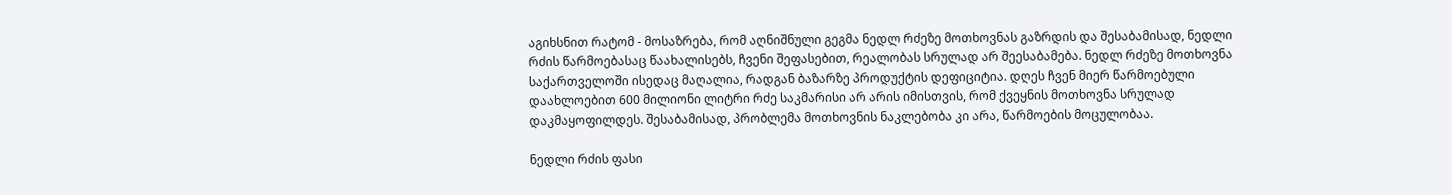აგიხსნით რატომ - მოსაზრება, რომ აღნიშნული გეგმა ნედლ რძეზე მოთხოვნას გაზრდის და შესაბამისად, ნედლი რძის წარმოებასაც წაახალისებს, ჩვენი შეფასებით, რეალობას სრულად არ შეესაბამება. ნედლ რძეზე მოთხოვნა საქართველოში ისედაც მაღალია, რადგან ბაზარზე პროდუქტის დეფიციტია. დღეს ჩვენ მიერ წარმოებული დაახლოებით 600 მილიონი ლიტრი რძე საკმარისი არ არის იმისთვის, რომ ქვეყნის მოთხოვნა სრულად დაკმაყოფილდეს. შესაბამისად, პრობლემა მოთხოვნის ნაკლებობა კი არა, წარმოების მოცულობაა.

ნედლი რძის ფასი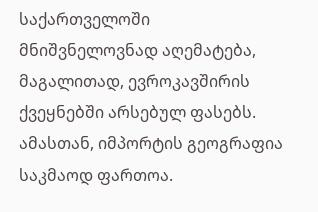საქართველოში მნიშვნელოვნად აღემატება, მაგალითად, ევროკავშირის ქვეყნებში არსებულ ფასებს. ამასთან, იმპორტის გეოგრაფია საკმაოდ ფართოა.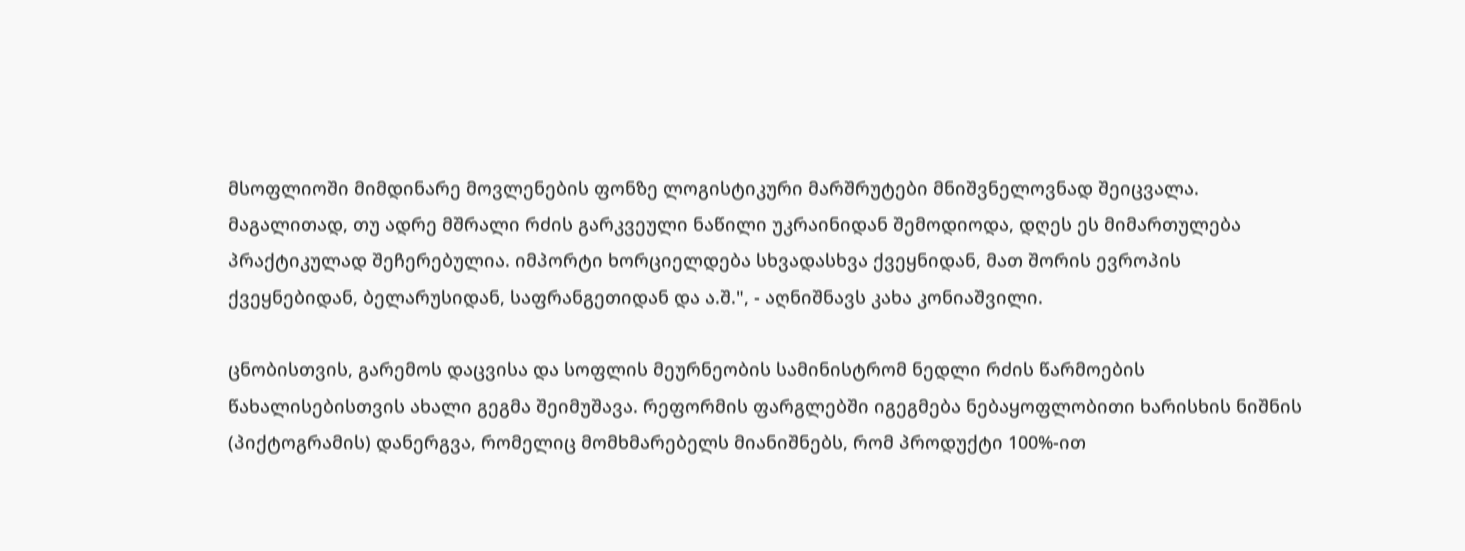მსოფლიოში მიმდინარე მოვლენების ფონზე ლოგისტიკური მარშრუტები მნიშვნელოვნად შეიცვალა. მაგალითად, თუ ადრე მშრალი რძის გარკვეული ნაწილი უკრაინიდან შემოდიოდა, დღეს ეს მიმართულება პრაქტიკულად შეჩერებულია. იმპორტი ხორციელდება სხვადასხვა ქვეყნიდან, მათ შორის ევროპის ქვეყნებიდან, ბელარუსიდან, საფრანგეთიდან და ა.შ.", - აღნიშნავს კახა კონიაშვილი.

ცნობისთვის, გარემოს დაცვისა და სოფლის მეურნეობის სამინისტრომ ნედლი რძის წარმოების წახალისებისთვის ახალი გეგმა შეიმუშავა. რეფორმის ფარგლებში იგეგმება ნებაყოფლობითი ხარისხის ნიშნის (პიქტოგრამის) დანერგვა, რომელიც მომხმარებელს მიანიშნებს, რომ პროდუქტი 100%-ით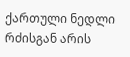ქართული ნედლი რძისგან არის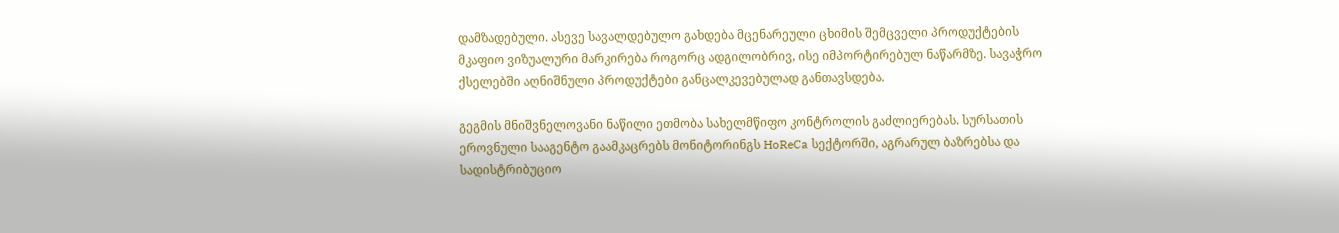დამზადებული. ასევე სავალდებულო გახდება მცენარეული ცხიმის შემცველი პროდუქტების მკაფიო ვიზუალური მარკირება როგორც ადგილობრივ, ისე იმპორტირებულ ნაწარმზე. სავაჭრო ქსელებში აღნიშნული პროდუქტები განცალკევებულად განთავსდება.

გეგმის მნიშვნელოვანი ნაწილი ეთმობა სახელმწიფო კონტროლის გაძლიერებას. სურსათის ეროვნული სააგენტო გაამკაცრებს მონიტორინგს HoReCa სექტორში, აგრარულ ბაზრებსა და სადისტრიბუციო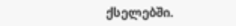ქსელებში.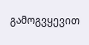გამოგვყევით